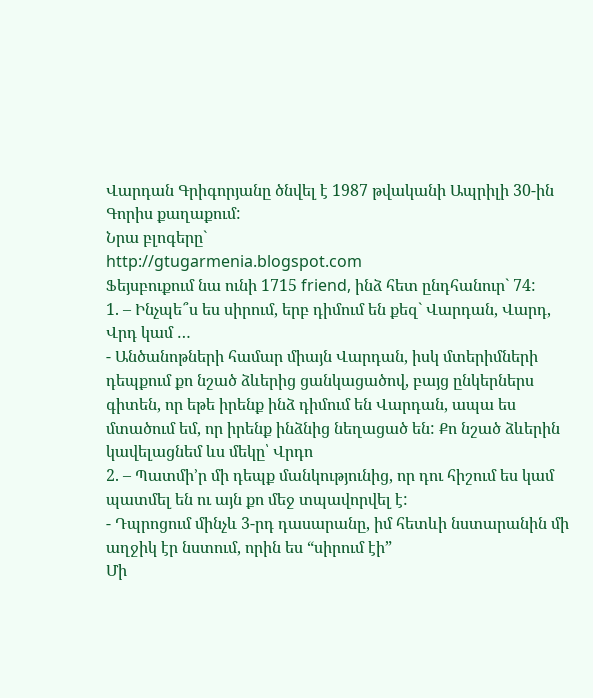Վարդան Գրիգորյանը ծնվել է 1987 թվականի Ապրիլի 30-ին Գորիս քաղաքում:
Նրա բլոգերը`
http://gtugarmenia.blogspot.com
Ֆեյսբուքում նա ունի 1715 friend, ինձ հետ ընդհանուր` 74:
1. – Ինչպե՞ս ես սիրում, երբ դիմում են քեզ` Վարդան, Վարդ, Վրդ կամ …
- Անծանոթների համար միայն Վարդան, իսկ մտերիմների դեպքում քո նշած ձևերից ցանկացածով, բայց ընկերներս գիտեն, որ եթե իրենք ինձ դիմում են Վարդան, ապա ես մտածում եմ, որ իրենք ինձնից նեղացած են: Քո նշած ձևերին կավելացնեմ ևս մեկը՝ Վրդո
2. – Պատմի’ր մի դեպք մանկությունից, որ դու հիշում ես կամ պատմել են ու այն քո մեջ տպավորվել է:
- Դպրոցում մինչև 3-րդ դասարանը, իմ հետևի նստարանին մի աղջիկ էր նստում, որին ես “սիրում էի”
Մի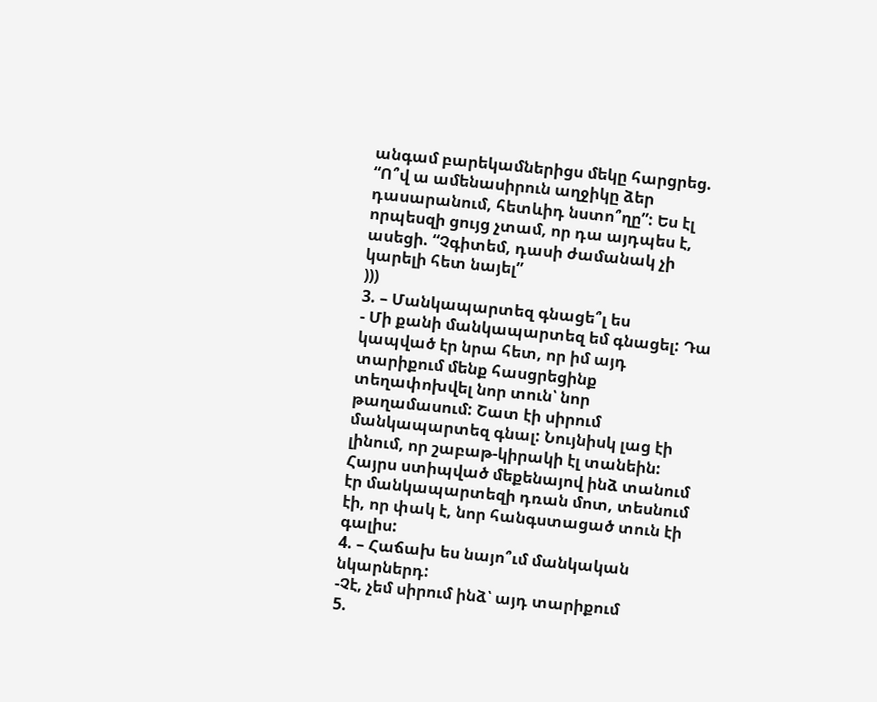անգամ բարեկամներիցս մեկը հարցրեց. “Ո՞վ ա ամենասիրուն աղջիկը ձեր դասարանում, հետևիդ նստո՞ղը”: Ես էլ որպեսզի ցույց չտամ, որ դա այդպես է, ասեցի. “Չգիտեմ, դասի ժամանակ չի կարելի հետ նայել”
)))
3. – Մանկապարտեզ գնացե՞լ ես
- Մի քանի մանկապարտեզ եմ գնացել: Դա կապված էր նրա հետ, որ իմ այդ տարիքում մենք հասցրեցինք տեղափոխվել նոր տուն՝ նոր թաղամասում: Շատ էի սիրում մանկապարտեզ գնալ: Նույնիսկ լաց էի լինում, որ շաբաթ-կիրակի էլ տանեին: Հայրս ստիպված մեքենայով ինձ տանում էր մանկապարտեզի դռան մոտ, տեսնում էի, որ փակ է, նոր հանգստացած տուն էի գալիս:
4. – Հաճախ ես նայո՞ւմ մանկական նկարներդ:
-Չէ, չեմ սիրում ինձ՝ այդ տարիքում
5.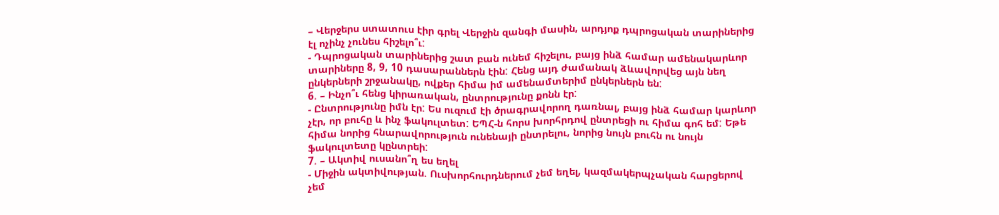– Վերջերս ստատուս էիր գրել Վերջին զանգի մասին, արդյոք դպրոցական տարիներից էլ ոչինչ չունես հիշելո՞ւ:
- Դպրոցական տարիներից շատ բան ունեմ հիշելու, բայց ինձ համար ամենակարևոր տարիները 8, 9, 10 դասարաններն էին: Հենց այդ ժամանակ ձևավորվեց այն նեղ ընկերների շրջանակը, ովքեր հիմա իմ ամենամտերիմ ընկերներն են:
6. – Ինչո՞ւ հենց կիրառական, ընտրությունը քոնն էր:
- Ընտրությունը իմն էր: Ես ուզում էի ծրագրավորող դառնալ, բայց ինձ համար կարևոր չէր, որ բուհը և ինչ ֆակուլտետ: ԵՊՀ-ն հորս խորհրդով ընտրեցի ու հիմա գոհ եմ: Եթե հիմա նորից հնարավորություն ունենայի ընտրելու, նորից նույն բուհն ու նույն ֆակուլտետը կընտրեի:
7. – Ակտիվ ուսանո՞ղ ես եղել
- Միջին ակտիվության. Ուսխորհուրդներում չեմ եղել, կազմակերպչական հարցերով չեմ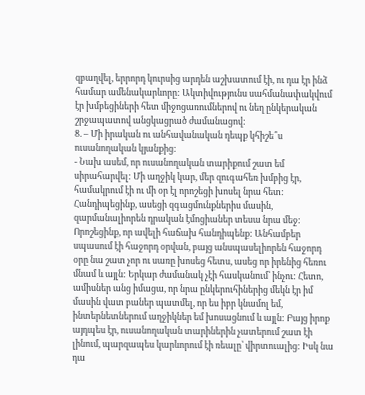զբաղվել, երրորդ կուրսից արդեն աշխատում էի, ու դա էր ինձ համար ամենակարևորը: Ակտիվությունս սահմանափակվում էր խմբեցիների հետ միջոցառումներով ու նեղ ընկերական շրջապատով անցկացրած ժամանացով:
8. – Մի իրական ու անհավանական դեպք կհիշե՞ս ուսանողական կյանքից:
- Նախ ասեմ, որ ուսանողական տարիքում շատ եմ սիրահարվել: Մի աղջիկ կար, մեր զուգահեռ խմբից էր, համակրում էի ու մի օր էլ որոշեցի խոսել նրա հետ: Հանդիպեցինք, ասեցի զգացմունքներիս մասին, զարմանալիորեն դրական էմոցիաներ տեսա նրա մեջ: Որոշեցինք, որ ավելի հաճախ հանդիպենք: Անհամբեր սպասում էի հաջորդ օրվան, բայց անսպասելիորեն հաջորդ օրը նա շատ չոր ու սառը խոսեց հետս, ասեց որ իրենից հեռու մնամ և այլն: Երկար ժամանակ չէի հասկանում՝ ինչու: Հետո, ամիսներ անց իմացա, որ նրա ընկերուհիներից մեկն էր իմ մասին վատ բաներ պատմել, որ ես իբր կնամոլ եմ, ինտերնետներում աղջիկներ եմ խոսացնում և այլն: Բայց իրոք այդպես էր, ուսանողական տարիներին չատերում շատ էի լինում, պարզապես կարևորում էի ռեալը՝ վիրտուալից: Իսկ նա դա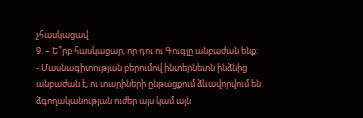չհասկացավ
9. – Ե՞րբ հասկացար, որ դու ու Գուգլը անբաժան ենք:
- Մասնագիտության բերումով ինտերնետն ինձնից անբաժան է, ու տարիների ընթացքում ձևավորվում են ձգողականության ուժեր այս կամ այն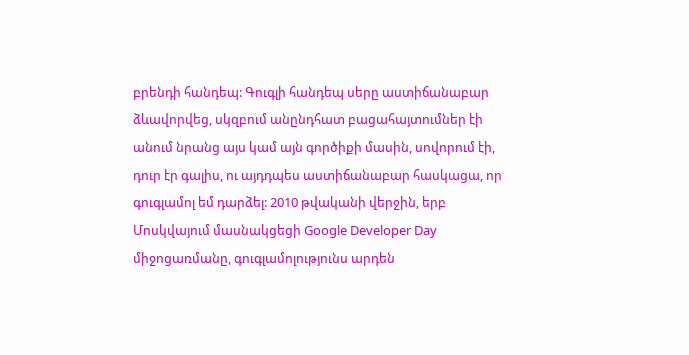բրենդի հանդեպ: Գուգլի հանդեպ սերը աստիճանաբար ձևավորվեց, սկզբում անընդհատ բացահայտումներ էի անում նրանց այս կամ այն գործիքի մասին, սովորում էի, դուր էր գալիս, ու այդդպես աստիճանաբար հասկացա, որ գուգլամոլ եմ դարձել: 2010 թվականի վերջին, երբ Մոսկվայում մասնակցեցի Google Developer Day միջոցառմանը, գուգլամոլությունս արդեն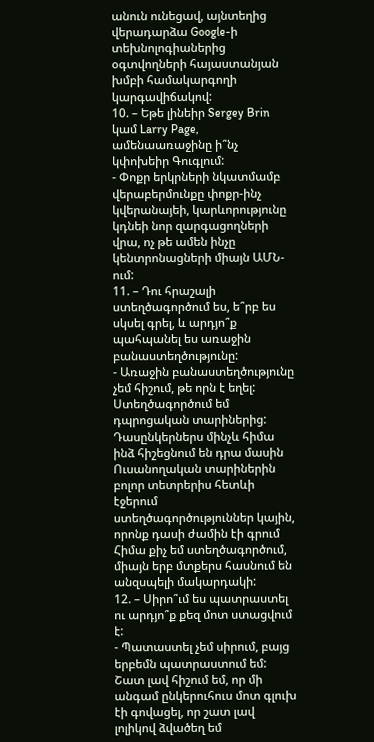անուն ունեցավ, այնտեղից վերադարձա Google-ի տեխնոլոգիաներից օգտվողների հայաստանյան խմբի համակարգողի կարգավիճակով:
10. – Եթե լինեիր Sergey Brin կամ Larry Page, ամենաառաջինը ի՞նչ կփոխեիր Գուգլում:
- Փոքր երկրների նկատմամբ վերաբերմունքը փոքր-ինչ կվերանայեի, կարևորությունը կդնեի նոր զարգացողների վրա, ոչ թե ամեն ինչը կենտրոնացների միայն ԱՄՆ-ում:
11. – Դու հրաշալի ստեղծագործում ես, ե՞րբ ես սկսել գրել, և արդյո՞ք պահպանել ես առաջին բանաստեղծությունը:
- Առաջին բանաստեղծությունը չեմ հիշում, թե որն է եղել: Ստեղծագործում եմ դպրոցական տարիներից: Դասընկերներս մինչև հիմա ինձ հիշեցնում են դրա մասին
Ուսանողական տարիներին բոլոր տետրերիս հետևի էջերում ստեղծագործություններ կային, որոնք դասի ժամին էի գրում
Հիմա քիչ եմ ստեղծագործում, միայն երբ մտքերս հասնում են անզսպելի մակարդակի:
12. – Սիրո՞ւմ ես պատրաստել ու արդյո՞ք քեզ մոտ ստացվում է:
- Պատաստել չեմ սիրում, բայց երբեմն պատրաստում եմ: Շատ լավ հիշում եմ, որ մի անգամ ընկերուհուս մոտ գլուխ էի գովացել, որ շատ լավ լոլիկով ձվածեղ եմ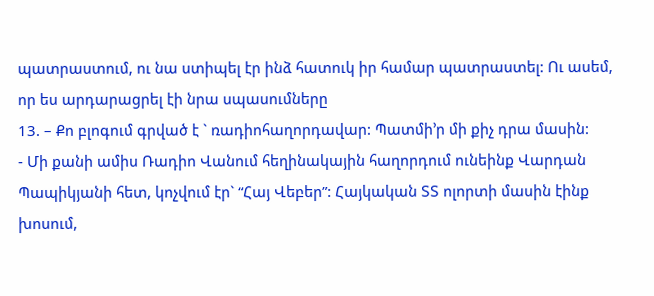պատրաստում, ու նա ստիպել էր ինձ հատուկ իր համար պատրաստել: Ու ասեմ, որ ես արդարացրել էի նրա սպասումները
13. – Քո բլոգում գրված է ` ռադիոհաղորդավար: Պատմի’ր մի քիչ դրա մասին:
- Մի քանի ամիս Ռադիո Վանում հեղինակային հաղորդում ունեինք Վարդան Պապիկյանի հետ, կոչվում էր` “Հայ Վեբեր”: Հայկական ՏՏ ոլորտի մասին էինք խոսում,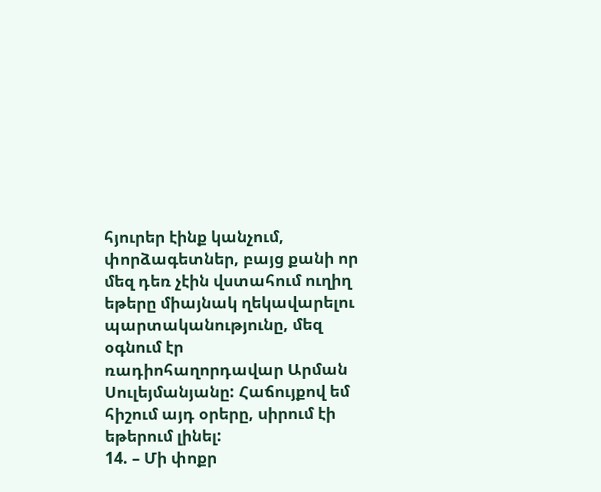հյուրեր էինք կանչում, փորձագետներ, բայց քանի որ մեզ դեռ չէին վստահում ուղիղ եթերը միայնակ ղեկավարելու պարտականությունը, մեզ օգնում էր ռադիոհաղորդավար Արման Սուլեյմանյանը: Հաճույքով եմ հիշում այդ օրերը, սիրում էի եթերում լինել:
14. – Մի փոքր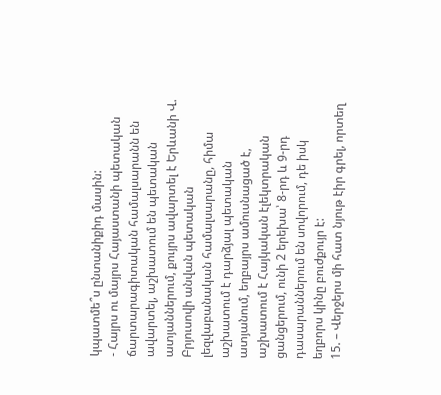կպատմե՞ս ընտանիքիդ մասին:
- Հայրս ու մայրս Հայաստանի պետական ճարտարագիտական համալսարանն են ավարտել, աշխատում են պետական ատյաններում, քույրս ավարտել է Երևանի Վ. Բրյուսովի անվան պետական լեզվաբանական համալսարանը, հիմա աշխատում է դարձյալ պետական ատյանում, եղբայրս ամուսնացած է, աշխատում է Հայկական էլեկտրական ցանցերում, ունի 2 երեխա՝ 8-րդ և 9-րդ դասարաններում են սովորում, դե իսկ եղբորս կինը բուժքույր է:
15. – Վերջերս մի հատ նյութ էիր գրել, որտեղ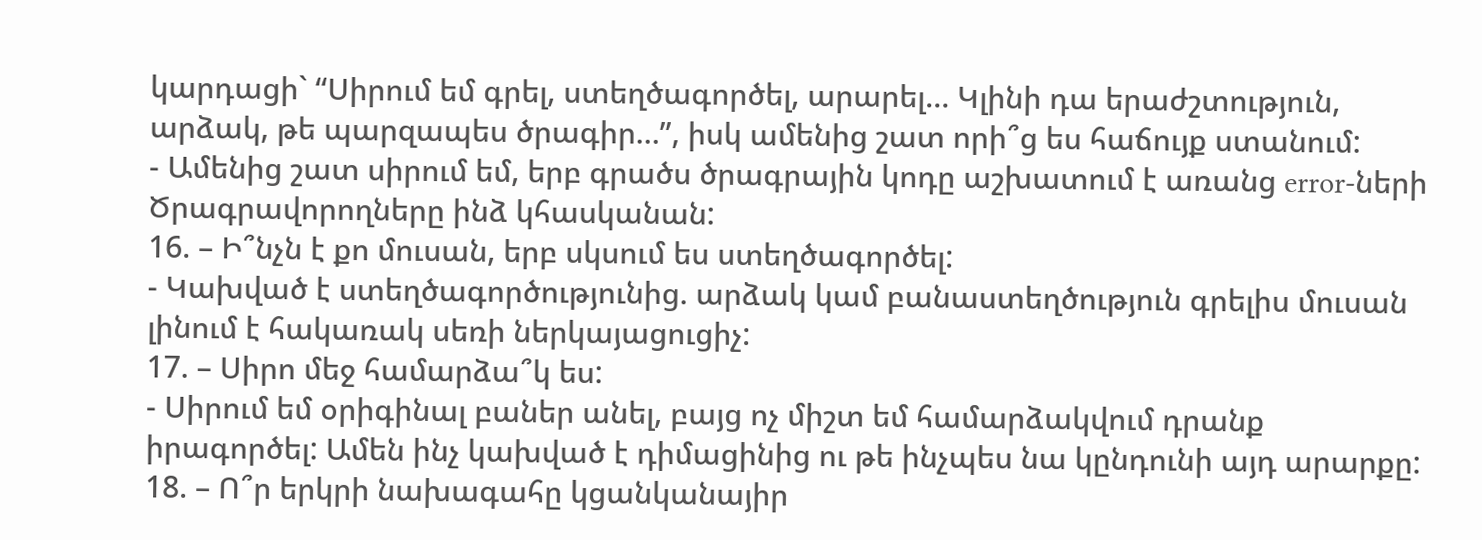կարդացի` “Սիրում եմ գրել, ստեղծագործել, արարել… Կլինի դա երաժշտություն, արձակ, թե պարզապես ծրագիր…”, իսկ ամենից շատ որի՞ց ես հաճույք ստանում:
- Ամենից շատ սիրում եմ, երբ գրածս ծրագրային կոդը աշխատում է առանց error-ների
Ծրագրավորողները ինձ կհասկանան:
16. – Ի՞նչն է քո մուսան, երբ սկսում ես ստեղծագործել:
- Կախված է ստեղծագործությունից. արձակ կամ բանաստեղծություն գրելիս մուսան լինում է հակառակ սեռի ներկայացուցիչ:
17. – Սիրո մեջ համարձա՞կ ես:
- Սիրում եմ օրիգինալ բաներ անել, բայց ոչ միշտ եմ համարձակվում դրանք իրագործել: Ամեն ինչ կախված է դիմացինից ու թե ինչպես նա կընդունի այդ արարքը:
18. – Ո՞ր երկրի նախագահը կցանկանայիր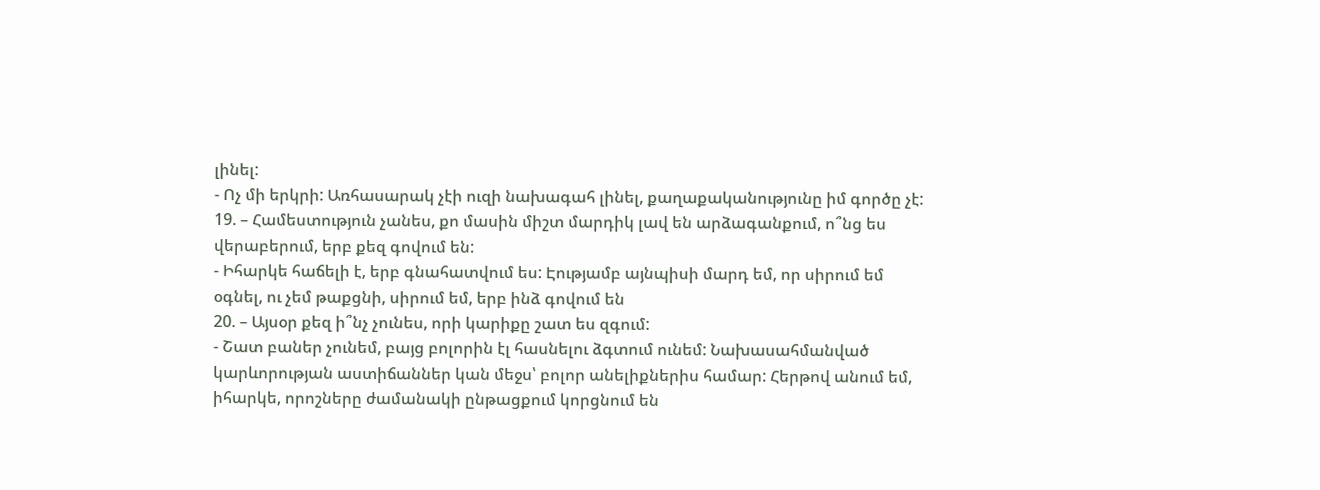լինել:
- Ոչ մի երկրի: Առհասարակ չէի ուզի նախագահ լինել, քաղաքականությունը իմ գործը չէ:
19. – Համեստություն չանես, քո մասին միշտ մարդիկ լավ են արձագանքում, ո՞նց ես վերաբերում, երբ քեզ գովում են:
- Իհարկե հաճելի է, երբ գնահատվում ես: Էությամբ այնպիսի մարդ եմ, որ սիրում եմ օգնել, ու չեմ թաքցնի, սիրում եմ, երբ ինձ գովում են
20. – Այսօր քեզ ի՞նչ չունես, որի կարիքը շատ ես զգում:
- Շատ բաներ չունեմ, բայց բոլորին էլ հասնելու ձգտում ունեմ: Նախասահմանված կարևորության աստիճաններ կան մեջս՝ բոլոր անելիքներիս համար: Հերթով անում եմ, իհարկե, որոշները ժամանակի ընթացքում կորցնում են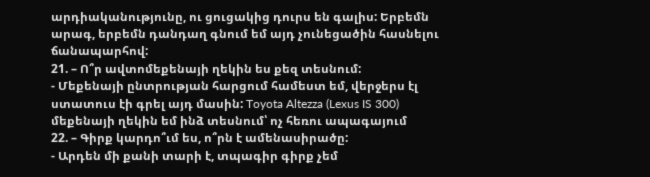արդիականությունը, ու ցուցակից դուրս են գալիս: Երբեմն արագ, երբեմն դանդաղ գնում եմ այդ չունեցածին հասնելու ճանապարհով:
21. – Ո՞ր ավտոմեքենայի ղեկին ես քեզ տեսնում:
- Մեքենայի ընտրության հարցում համեստ եմ, վերջերս էլ ստատուս էի գրել այդ մասին: Toyota Altezza (Lexus IS 300) մեքենայի ղեկին եմ ինձ տեսնում՝ ոչ հեռու ապագայում
22. – Գիրք կարդո՞ւմ ես, ո՞րն է ամենասիրածը:
- Արդեն մի քանի տարի է, տպագիր գիրք չեմ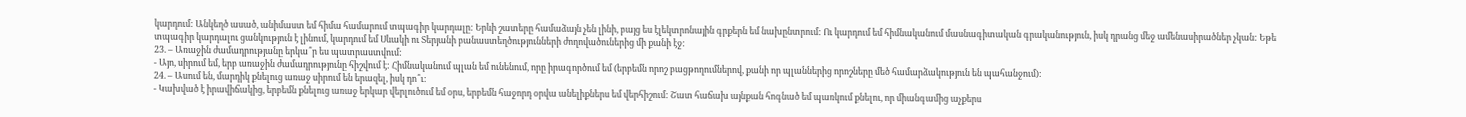կարդում: Անկեղծ ասած, անիմաստ եմ հիմա համարում տպագիր կարդալը: Երևի շատերը համաձայն չեն լինի, բայց ես էլեկտրոնային գրքերն եմ նախընտրում: Ու կարդում եմ հիմնականում մասնագիտական գրականություն, իսկ դրանց մեջ ամենասիրածներ չկան: Եթե տպագիր կարդալու ցանկություն է լինում, կարդում եմ Սևակի ու Տերյանի բանաստեղծությունների ժողովածուներից մի քանի էջ:
23. – Առաջին ժամադրությանը երկա՞ր ես պատրաստվում:
- Այո, սիրում եմ, երբ առաջին ժամադրությունը հիշվում է: Հիմնականում պլան եմ ունենում, որը իրագործում եմ (երբեմն որոշ բացթողումներով, քանի որ պլաններից որոշները մեծ համարձակություն են պահանջում):
24. – Ասում են, մարդիկ քնելուց առաջ սիրում են երազել, իսկ դո՞ւ:
- Կախված է իրավիճակից, երբեմն քնելուց առաջ երկար վերլուծում եմ օրս, երբեմն հաջորդ օրվա անելիքներս եմ վերհիշում: Շատ հաճախ այնքան հոգնած եմ պառկում քնելու, որ միանգամից աչքերս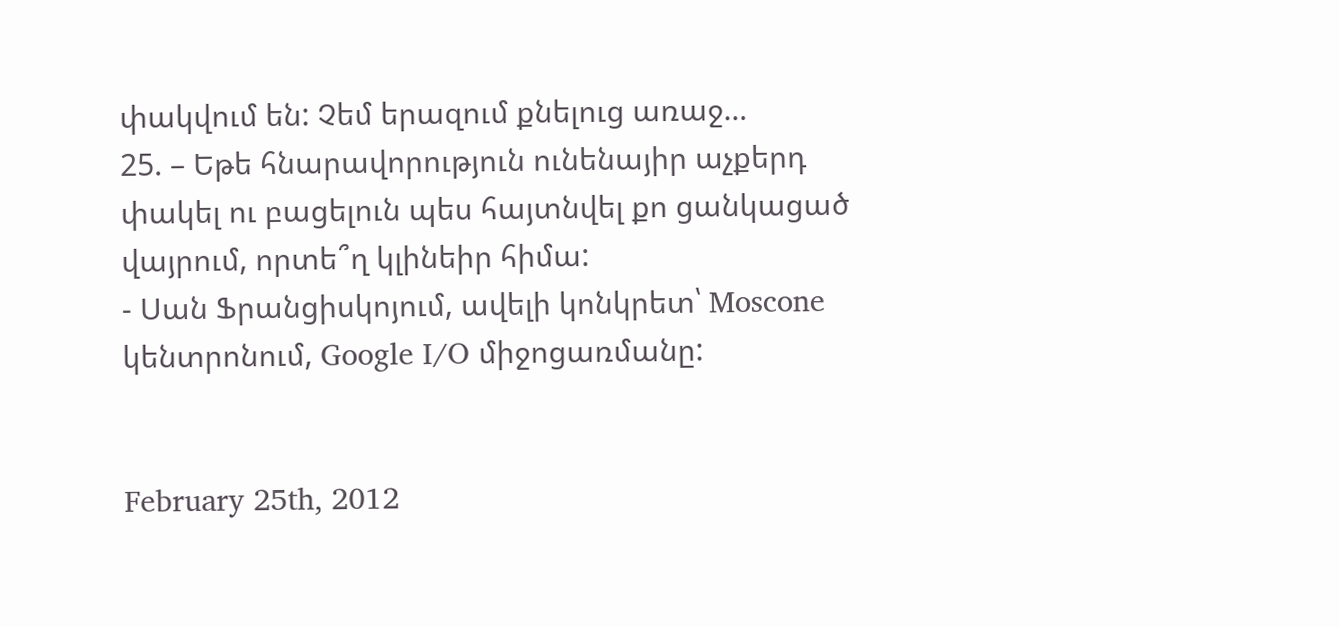փակվում են: Չեմ երազում քնելուց առաջ…
25. – Եթե հնարավորություն ունենայիր աչքերդ փակել ու բացելուն պես հայտնվել քո ցանկացած վայրում, որտե՞ղ կլինեիր հիմա:
- Սան Ֆրանցիսկոյում, ավելի կոնկրետ՝ Moscone կենտրոնում, Google I/O միջոցառմանը:


February 25th, 2012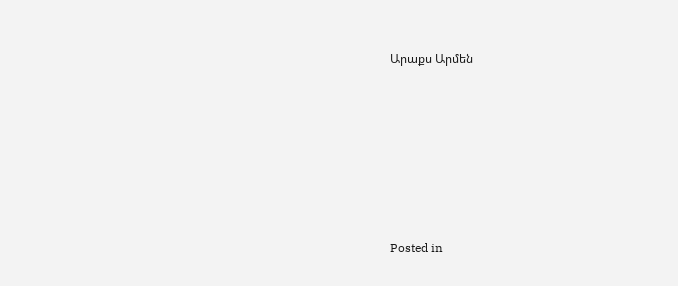Արաքս Արմեն








Posted in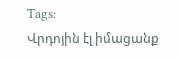Tags:
Վրդոյին էլ իմացանք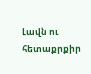Լավն ու հետաքրքիր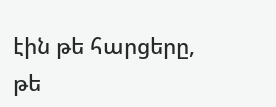էին թե հարցերը, թե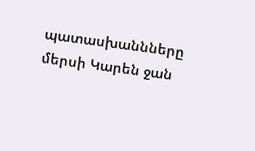պատասխաննները
մերսի Կարեն ջան